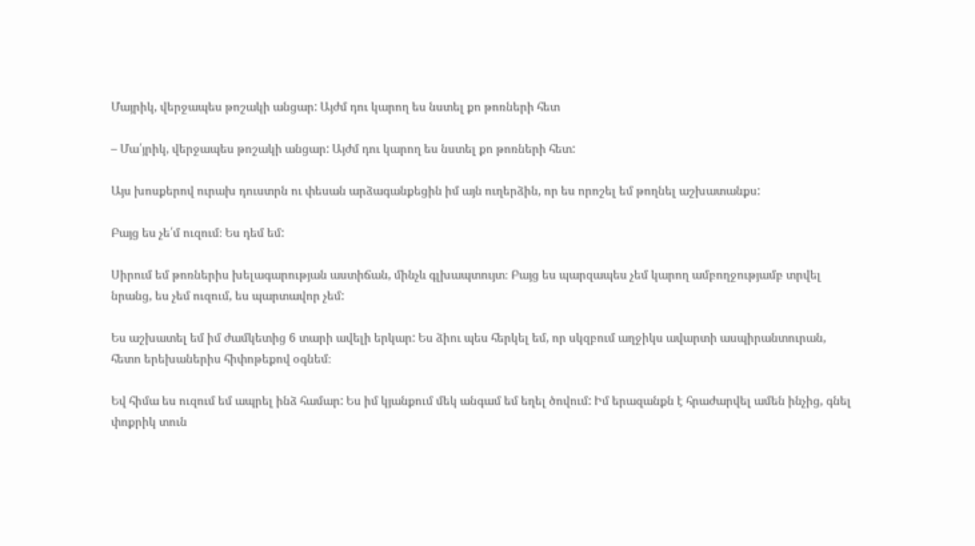Մայրիկ, վերջապես թոշակի անցար: Այժմ դու կարող ես նստել քո թոռների հետ

– Մա՛յրիկ, վերջապես թոշակի անցար: Այժմ դու կարող ես նստել քո թոռների հետ:

Այս խոսքերով ուրախ դուստրն ու փեսան արձագանքեցին իմ այն ուղերձին, որ ես որոշել եմ թողնել աշխատանքս:

Բայց ես չե՛մ ուզում։ Ես դեմ եմ:

Սիրում եմ թոռներիս խելագարության աստիճան, մինչև գլխապտույտ։ Բայց ես պարզապես չեմ կարող ամբողջությամբ տրվել նրանց, ես չեմ ուզում, ես պարտավոր չեմ:

Ես աշխատել եմ իմ ժամկետից 6 տարի ավելի երկար: Ես ձիու պես հերկել եմ, որ սկզբում աղջիկս ավարտի ասպիրանտուրան, հետո երեխաներիս հիփոթեքով օգնեմ։

Եվ հիմա ես ուզում եմ ապրել ինձ համար: Ես իմ կյանքում մեկ անգամ եմ եղել ծովում: Իմ երազանքն է հրաժարվել ամեն ինչից, գնել փոքրիկ տուն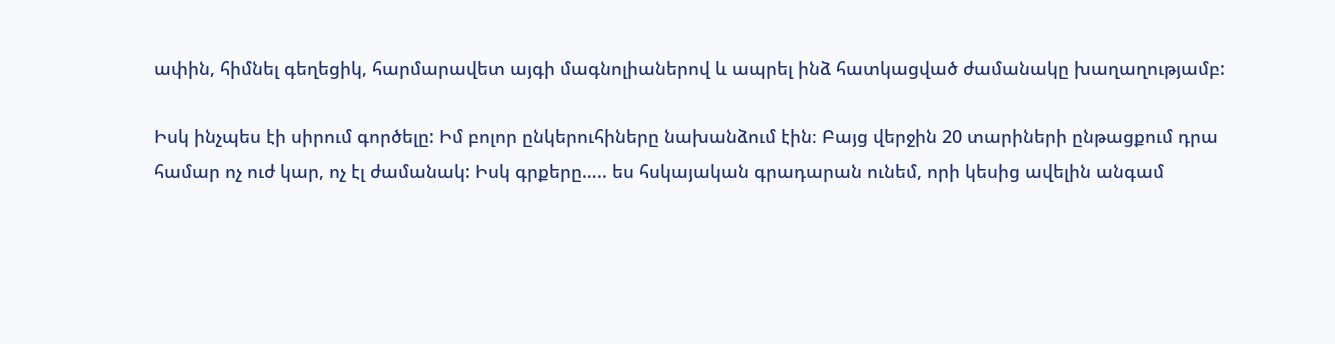ափին, հիմնել գեղեցիկ, հարմարավետ այգի մագնոլիաներով և ապրել ինձ հատկացված ժամանակը խաղաղությամբ:

Իսկ ինչպես էի սիրում գործելը: Իմ բոլոր ընկերուհիները նախանձում էին։ Բայց վերջին 20 տարիների ընթացքում դրա համար ոչ ուժ կար, ոչ էլ ժամանակ: Իսկ գրքերը….. ես հսկայական գրադարան ունեմ, որի կեսից ավելին անգամ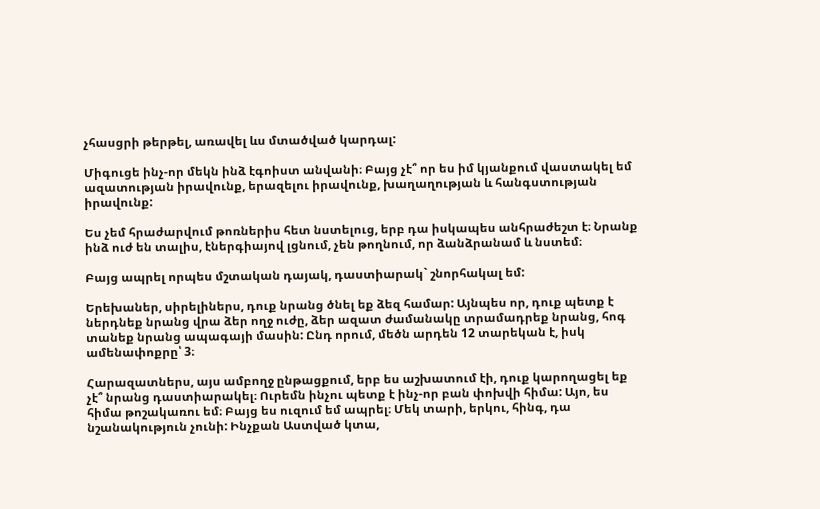չհասցրի թերթել, առավել ևս մտածված կարդալ:

Միգուցե ինչ-որ մեկն ինձ էգոիստ անվանի։ Բայց չէ՞ որ ես իմ կյանքում վաստակել եմ ազատության իրավունք, երազելու իրավունք, խաղաղության և հանգստության իրավունք:

Ես չեմ հրաժարվում թոռներիս հետ նստելուց, երբ դա իսկապես անհրաժեշտ է։ Նրանք ինձ ուժ են տալիս, էներգիայով լցնում, չեն թողնում, որ ձանձրանամ և նստեմ։

Բայց ապրել որպես մշտական դայակ, դաստիարակ` շնորհակալ եմ:

Երեխաներ, սիրելիներս, դուք նրանց ծնել եք ձեզ համար: Այնպես որ, դուք պետք է ներդնեք նրանց վրա ձեր ողջ ուժը, ձեր ազատ ժամանակը տրամադրեք նրանց, հոգ տանեք նրանց ապագայի մասին: Ընդ որում, մեծն արդեն 12 տարեկան է, իսկ ամենափոքրը՝ 3։

Հարազատներս, այս ամբողջ ընթացքում, երբ ես աշխատում էի, դուք կարողացել եք չէ՞ նրանց դաստիարակել։ Ուրեմն ինչու պետք է ինչ-որ բան փոխվի հիմա: Այո, ես հիմա թոշակառու եմ։ Բայց ես ուզում եմ ապրել։ Մեկ տարի, երկու, հինգ, դա նշանակություն չունի: Ինչքան Աստված կտա,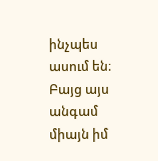ինչպես ասում են։ Բայց այս անգամ միայն իմ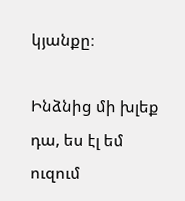կյանքը։

Ինձնից մի խլեք դա, ես էլ եմ ուզում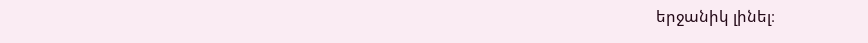երջանիկ լինել։